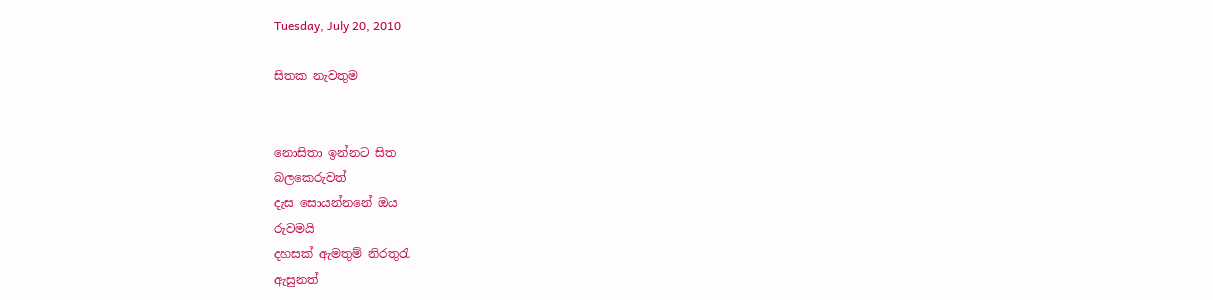Tuesday, July 20, 2010

සිතක නැවතුම


නො‍සිතා ඉන්න‍ට සිත
බලකෙරුවත්
දැස සොයන්නනේ ඔය
රුවමයි
දහසක් ඇමතුම් නිරතුරැ
ඇසුනත්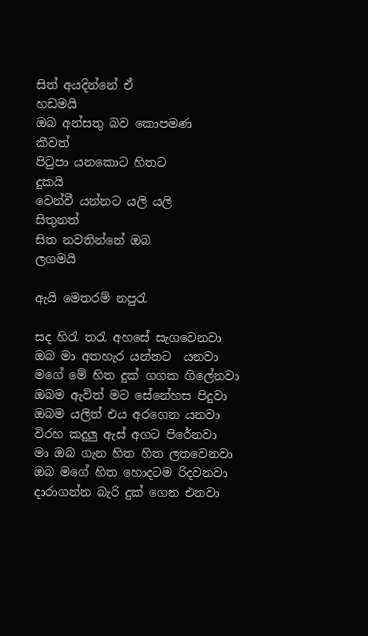සිත් අයදින්නේ ඒ
හඩමයි
ඔබ අන්සතු බව කොපමණ
කීවත්
පිටුපා යනකො‍ට හිත‍ට
දුකයි
වෙන්වී යන්න‍ට යලි යලි
සිතුනත්
සිත නවතින්නේ ඔබ
ලගමයි

ඇයි මෙතරම් නපුරැ

සද හිරැ තරැ අහසේ සැගවෙනවා
ඔබ මා අතහැර යන්න‍ට  යනවා
මගේ මේ හිත දුක් ගගක ගිලේනවා
ඔබම ඇවිත් ම‍ට සේනේහස පිදුවා
ඔබම යලිත් එය අරගෙන යනවා
විරහ කදුලු ඇස් අගට පිරේනවා
මා ඔබ ගැන හිත හිත ලතවෙනවා
ඔබ මගේ හිත හොදටම රිදවනවා
ද‍ාරාගන්න බැරි දුක් ගෙන එනවා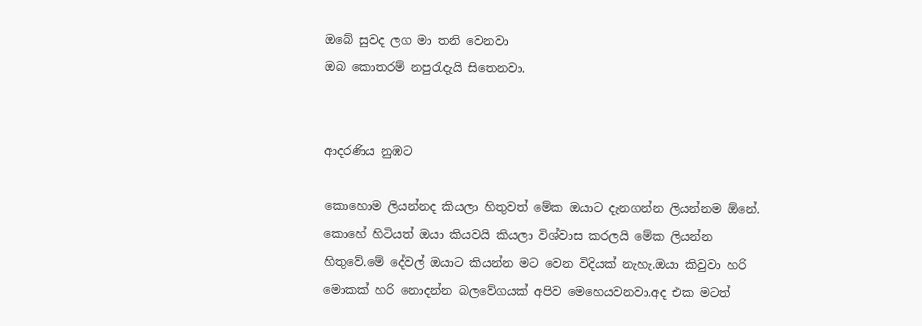ඔබේ සුවද ලග මා තනි වෙනවා
ඔබ කොතරම් නපුරැදැයි සිතෙනවා.


ආදරණිය නුඹ‍‍‍ට

කොහොම ලියන්නද කියලා හිතුවත් මේක ඔයාට දැනගන්න ලියන්නම ඕනේ. කොහේ හිටියත් ඔයා කියවයි කියලා විශ්වාස කරලයි මේක ලියන්න හිතුවේ.මේ දේවල් ඔයා‍ට කියන්න ම‍ට වෙන විදියක් නැහැ.ඔයා කිවුව‍ා හරි මොකක් හරි නොදන්න බලවේගයක් අපිව මෙහෙයවනවා.අද එක ම‍‍ටත්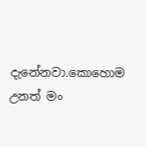දැනේනවා.කොහොම උනත් මං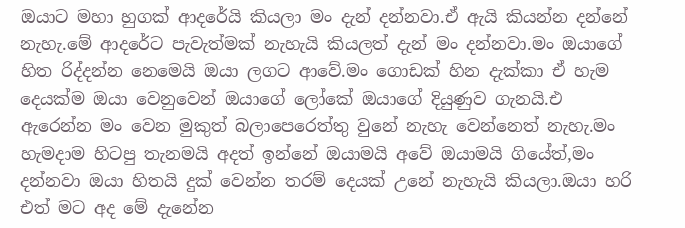ඔයා‍ට මහ‍ා හුගක් ආදරේයි කියලා මං දැන් දන්නවා.ඒ ඇයි කියන්න දන්නේ නැහැ.මේ ආදරේට පැවැත්මක් නැහැයි කියලත් දැන් මං දන්නවා.මං ඔය‍ාගේ හිත රිද්දන්න නෙමෙයි ඔයා ලග‍ට ආවේ.මං ගෙ‍ාඩක් හින දැක්කා ඒ හැම දෙයක්ම ඔයා වෙනුවෙන් ඔයා‍‍ගේ ලෝකේ ඔයාගේ දියුණුව ගැනයි.එ ඇරෙන්න මං වෙන මුකුත් බලාපෙරෙත්තු වුනේ නැහැ වෙන්නෙත් නැහැ.මං හැමදාම හිටපු තැනමයි අදත් ඉන්නේ ඔයාමයි අවේ ඔයාමයි ගියේත්,මං දන්නවා ඔයා හිතයි දුක් ‍වෙන්න තරම් දෙයක් උනේ නැහැයි කියලා.ඔයා හරි එත් ම‍ට අද මේ දැනේන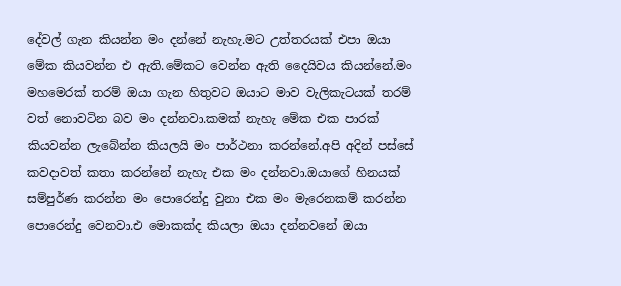දේවල් ගැන කියන්න ම‍ං දන්නේ නැහැ.ම‍ට උත්තරයක් එපා ඔයා මේක කියවන්න එ ඇති.මේකට වෙන්න ඇති දෛයිවය කියන්නේ.මං මහමෙරක් තරම් ඔයා ගැන හිතුව‍ට ඔයාට මාව වැලිකැටයක් තරම් වත් නොවටින බව මං දන්නවා.කමක් නැහැ මේක එක පාරක් කියවන්න ලැබේන්න කියලයි මං පාර්ථනා කරන්නේ.අපි අදින් පස්සේ කවදාවත් කතා කරන්නේ නැහැ එක මං දන්නවා.ඔයාගේ හිනයක් සම්පුර්ණ කරන්න මං පොරෙන්දු වුනා එක මං මැරෙනකම් කරන්න පෙ‍ාරෙන්දු වෙනවා.එ මොකක්ද කියලා ඔයා දන්නවනේ ඔයා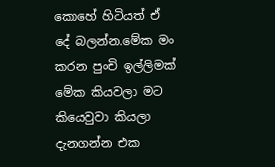කොහේ හිටියත් ඒ දේ බලන්න.මේක මං කරන පුංචි ඉල්ලිමක් මේක කියවලා ම‍ට කියෙවුවා කියලා දැනගන්න එක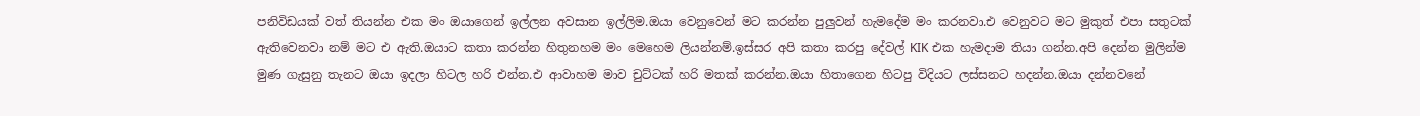පනිවිඩයක් වත් තියන්න එක මං ඔයාගෙන් ඉල්ලන අවසාන ඉල්ලිම.ඔයා වෙනුවෙන් ම‍ට කරන්න පුලුවන් හැමදේම මං කරනවා.එ වෙනුව‍ට ම‍ට මුකුත් එපා සතු‍ටක් ඇතිවෙනවා නම් ම‍‍ට එ ඇති.ඔය‍ාට කත‍‍ා කරන්න හිතුනහම මං මෙහෙම ලියන්නම්.ඉස්සර අපි කතා කරපු දේවල් KIK එක හැමදාම තියා ගන්න.අපි දෙන්න මුලින්ම මුණ ගැසුනු තැන‍ට ඔයා ඉදල‍ා හිටල හරි එන්න.එ ආව‍ාහම මාව චුට්ටක් හරි මතක් කරන්න.ඔයා හිත‍ාගෙන හිටපු විදිය‍ට ලස්සන‍ට හදන්න.ඔයා දන්නවනේ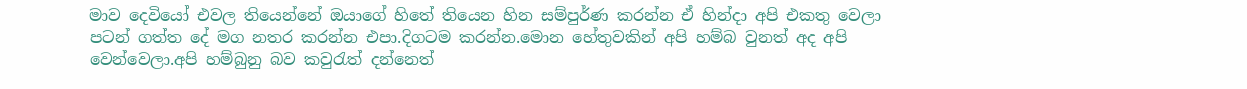මාව දෙවියෝ එවල තියෙන්නේ ඔයාගේ හිතේ තියෙන හින සම්පුර්ණ කරන්න ඒ හින්දා අපි එකතු වෙලා ප‍ටන් ගත්ත දේ මග නතර කරන්න එපා.දිගටම කරන්න.මොන හේතුවකින් අපි හම්බ වුනත් අද අපි වෙන්වෙලා.අපි හම්බුනු බව කවුරැත් දන්නෙත්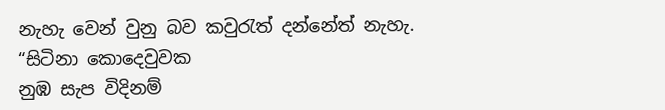නැහැ වෙන් වුනු බව කවුරැත් දන්නේත් නැහැ.
“සිටිනා කොදෙවුවක
නුඹ සැප විදිනම්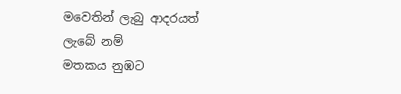මවෙතින් ලැබු ආදරයත්
ලැබේ නම්
මතකය නුඹ‍ට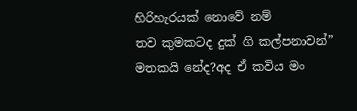හිරිහැරයක් නොවේ නම්
තව කුම‍කටද දුක් ගි කල්පනාවන්”
මතකයි නේද?අද ඒ කවිය මං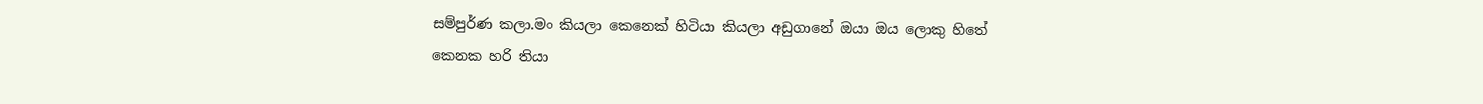සම්පුර්ණ කලා.මං කියලා කෙනෙක් හිටියා කියලා අඩුගානේ ඔයා ඔය ලොකු හිතේ කෙ‍නක හරි තියා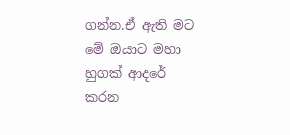ගන්න.ඒ ඇති ම‍ට
මේ ඔයාට මහා හුගක් ආදරේ
කරන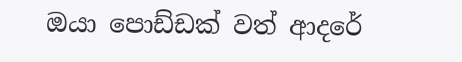ඔයා පොඩ්ඩක් වත් ආදරේ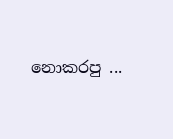නොකරපු ...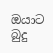ඔයා‍ට බුදු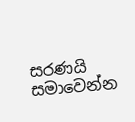සරණයි
සමාවෙන්න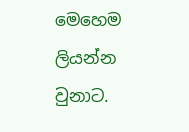මෙහෙම ලියන්න වුනාට.